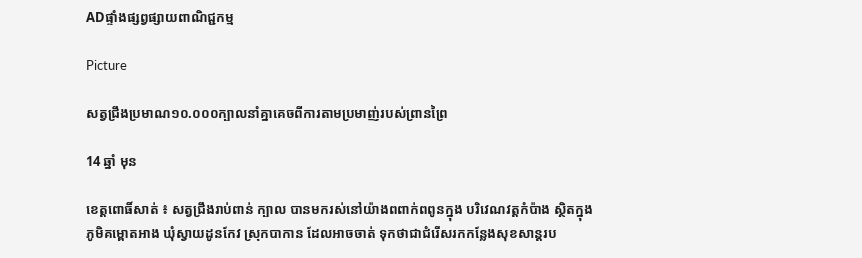ADផ្ទាំងផ្សព្វផ្សាយពាណិជ្ជកម្ម

Picture

សត្វជ្រឹងប្រមាណ១០.០០០ក្បាលនាំគ្នាគេចពីការតាមប្រមាញ់របស់ព្រានព្រៃ

14 ឆ្នាំ មុន

ខេត្ដពោធិ៍សាត់ ៖ សត្វជ្រឹងរាប់ពាន់ ក្បាល បានមករស់នៅយ៉ាងពពាក់ពពូនក្នុង បរិវេណវត្ដកំប៉ាង ស្ថិតក្នុងភូមិគម្ពោតអាង ឃុំស្វាយដូនកែវ ស្រុកបាកាន ដែលអាចចាត់ ទុកថាជាជំរើសរកកន្លែងសុខសាន្ដរប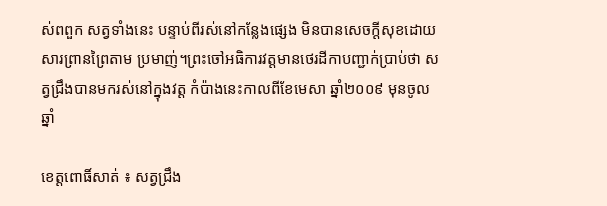ស់ពពួក សត្វទាំងនេះ បន្ទាប់ពីរស់នៅកន្លែងផ្សេង មិនបានសេចក្ដីសុខដោយសារព្រានព្រៃតាម ប្រមាញ់។ព្រះចៅអធិការវត្ដមានថេរដីកាបញ្ជាក់ប្រាប់ថា សត្វជ្រឹងបានមករស់នៅក្នុងវត្ដ កំប៉ាងនេះកាលពីខែមេសា ឆ្នាំ២០០៩ មុនចូលឆ្នាំ

ខេត្ដពោធិ៍សាត់ ៖ សត្វជ្រឹង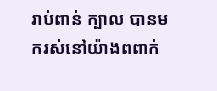រាប់ពាន់ ក្បាល បានមករស់នៅយ៉ាងពពាក់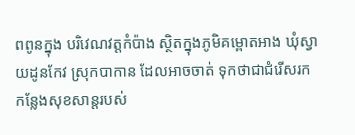ពពូនក្នុង បរិវេណវត្ដកំប៉ាង ស្ថិតក្នុងភូមិគម្ពោតអាង ឃុំស្វាយដូនកែវ ស្រុកបាកាន ដែលអាចចាត់ ទុកថាជាជំរើសរកកន្លែងសុខសាន្ដរបស់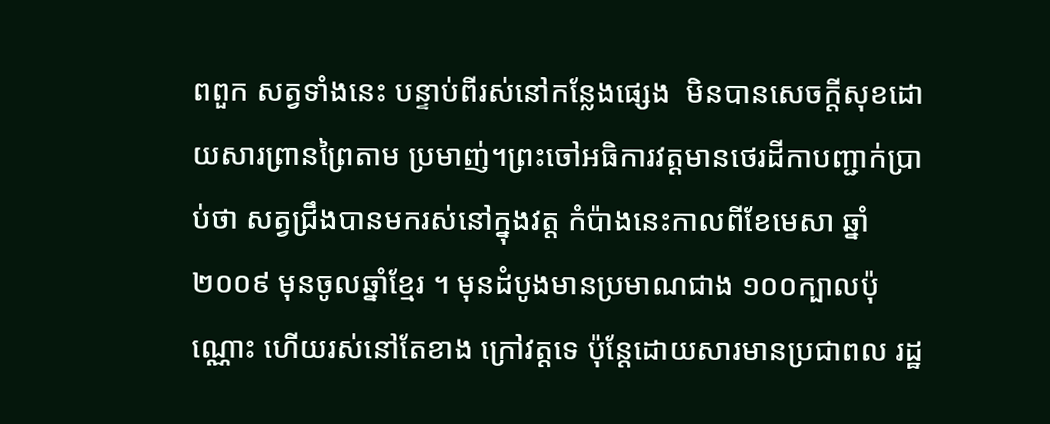ពពួក សត្វទាំងនេះ បន្ទាប់ពីរស់នៅកន្លែងផ្សេង  មិនបានសេចក្ដីសុខដោយសារព្រានព្រៃតាម ប្រមាញ់។ព្រះចៅអធិការវត្ដមានថេរដីកាបញ្ជាក់ប្រាប់ថា សត្វជ្រឹងបានមករស់នៅក្នុងវត្ដ កំប៉ាងនេះកាលពីខែមេសា ឆ្នាំ២០០៩ មុនចូលឆ្នាំខ្មែរ ។ មុនដំបូងមានប្រមាណជាង ១០០ក្បាលប៉ុណ្ណោះ ហើយរស់នៅតែខាង ក្រៅវត្ដទេ ប៉ុន្ដែដោយសារមានប្រជាពល រដ្ឋ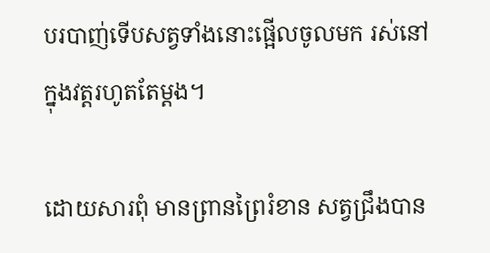បរបាញ់ទើបសត្វទាំងនោះផ្អើលចូលមក រស់នៅក្នុងវត្ដរហូតតែម្ដង។

ដោយសារពុំ មានព្រានព្រៃរំខាន សត្វជ្រឹងបាន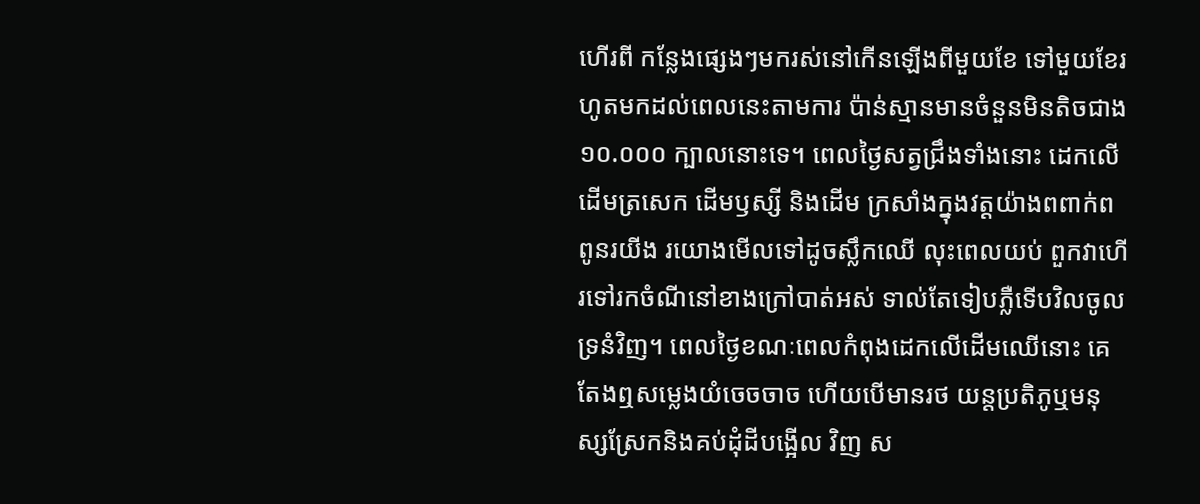ហើរពី កន្លែងផ្សេងៗមករស់នៅកើនឡើងពីមួយខែ ទៅមួយខែរហូតមកដល់ពេលនេះតាមការ ប៉ាន់ស្មានមានចំនួនមិនតិចជាង១០.០០០ ក្បាលនោះទេ។ ពេលថ្ងៃសត្វជ្រឹងទាំងនោះ ដេកលើដើមត្រសេក ដើមឫស្សី និងដើម ក្រសាំងក្នុងវត្ដយ៉ាងពពាក់ពពូនរយីង រយោងមើលទៅដូចស្លឹកឈើ លុះពេលយប់ ពួកវាហើរទៅរកចំណីនៅខាងក្រៅបាត់អស់ ទាល់តែទៀបភ្លឺទើបវិលចូលទ្រនំវិញ។ ពេលថ្ងៃខណៈពេលកំពុងដេកលើដើមឈើនោះ គេតែងឮសម្លេងយំចេចចាច ហើយបើមានរថ យន្ដប្រតិភូឬមនុស្សស្រែកនិងគប់ដុំដីបង្អើល វិញ ស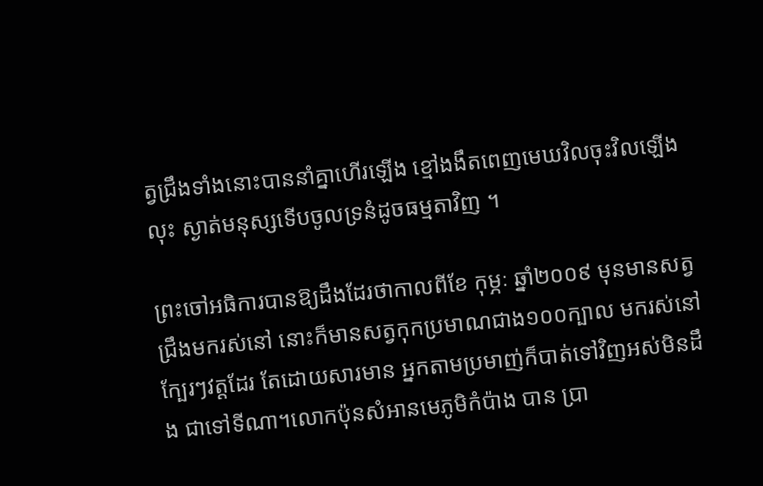ត្វជ្រឹងទាំងនោះបាននាំគ្នាហើរឡើង ខ្មៅងងឹតពេញមេឃវិលចុះវិលឡើងលុះ ស្ងាត់មនុស្សទើបចូលទ្រនំដូចធម្មតាវិញ ។

ព្រះចៅអធិការបានឱ្យដឹងដែរថាកាលពីខែ កុម្ភៈ ឆ្នាំ២០០៩ មុនមានសត្វជ្រឹងមករស់នៅ នោះក៏មានសត្វកុកប្រមាណជាង១០០ក្បាល មករស់នៅក្បែរៗវត្ដដែរ តែដោយសារមាន អ្នកតាមប្រមាញ់ក៏បាត់ទៅវិញអស់មិនដឹង ជាទៅទីណា។លោកប៉ុនសំអានមេភូមិកំប៉ាង បាន ប្រា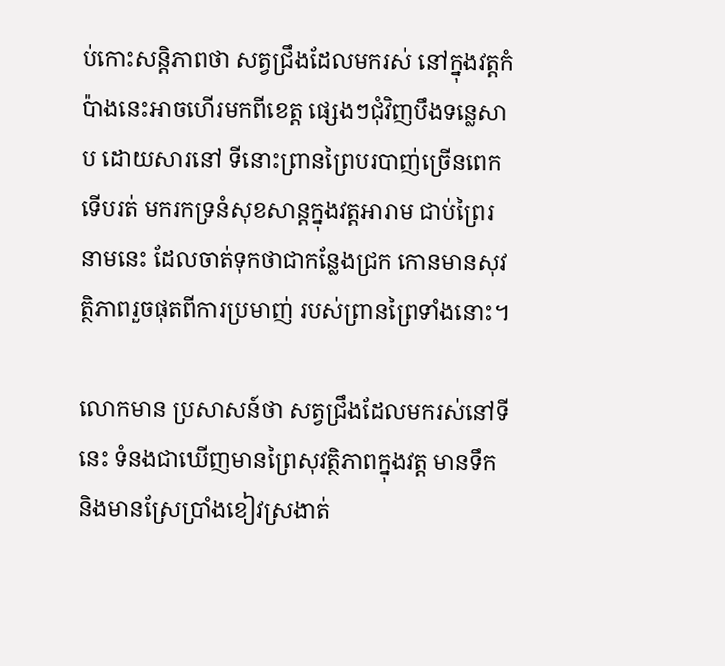ប់កោះសន្ដិភាពថា សត្វជ្រឹងដែលមករស់ នៅក្នុងវត្ដកំប៉ាងនេះអាចហើរមកពីខេត្ដ ផ្សេងៗជុំវិញបឹងទន្លេសាប ដោយសារនៅ ទីនោះព្រានព្រៃបរបាញ់ច្រើនពេក ទើបរត់ មករកទ្រនំសុខសាន្ដក្នុងវត្ដអារាម ជាប់ព្រៃរនាមនេះ ដែលចាត់ទុកថាជាកន្លែងជ្រក កោនមានសុវត្ថិភាពរួចផុតពីការប្រមាញ់ របស់ព្រានព្រៃទាំងនោះ។

លោកមាន ប្រសាសន៍ថា សត្វជ្រឹងដែលមករស់នៅទីនេះ ទំនងជាឃើញមានព្រៃសុវត្ថិភាពក្នុងវត្ដ មានទឹក និងមានស្រែប្រាំងខៀវស្រងាត់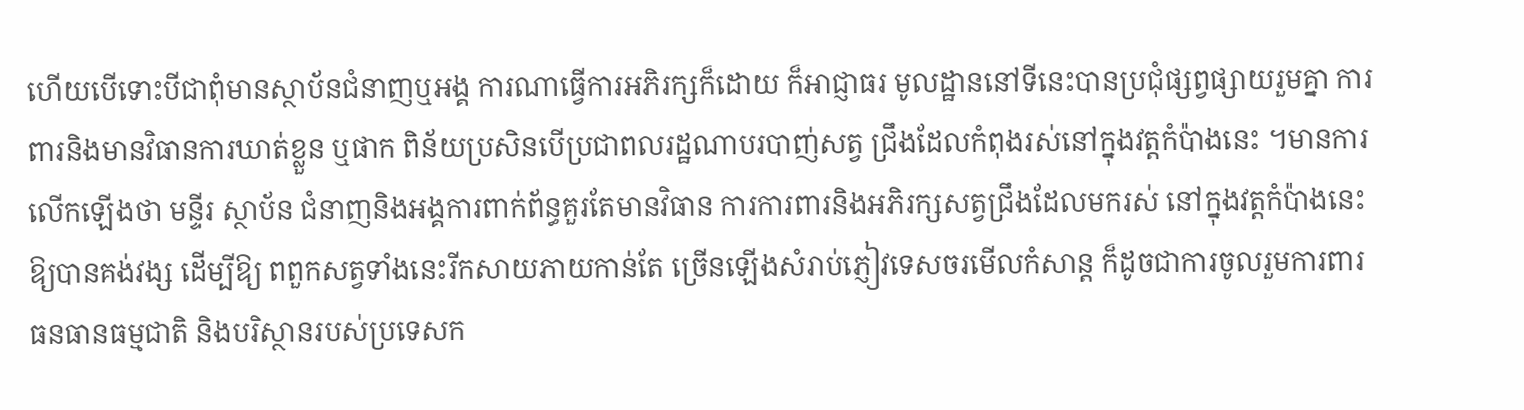ហើយបើទោះបីជាពុំមានស្ថាប័នជំនាញឬអង្គ ការណាធ្វើការអភិរក្សក៏ដោយ ក៏អាជ្ញាធរ មូលដ្ឋាននៅទីនេះបានប្រជុំផ្សព្វផ្សាយរួមគ្នា ការពារនិងមានវិធានការឃាត់ខ្លួន ឬផាក ពិន័យប្រសិនបើប្រជាពលរដ្ឋណាបរបាញ់សត្វ ជ្រឹងដែលកំពុងរស់នៅក្នុងវត្ដកំប៉ាងនេះ ។មានការលើកឡើងថា មន្ទីរ ស្ថាប័ន ជំនាញនិងអង្គការពាក់ព័ន្ធគួរតែមានវិធាន ការការពារនិងអភិរក្សសត្វជ្រឹងដែលមករស់ នៅក្នុងវត្ដកំប៉ាងនេះឱ្យបានគង់វង្ស ដើម្បីឱ្យ ពពួកសត្វទាំងនេះរីកសាយភាយកាន់តែ ច្រើនឡើងសំរាប់ភ្ញៀវទេសចរមើលកំសាន្ដ ក៏ដូចជាការចូលរួមការពារធនធានធម្មជាតិ និងបរិស្ថានរបស់ប្រទេសក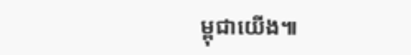ម្ពុជាយើង៕